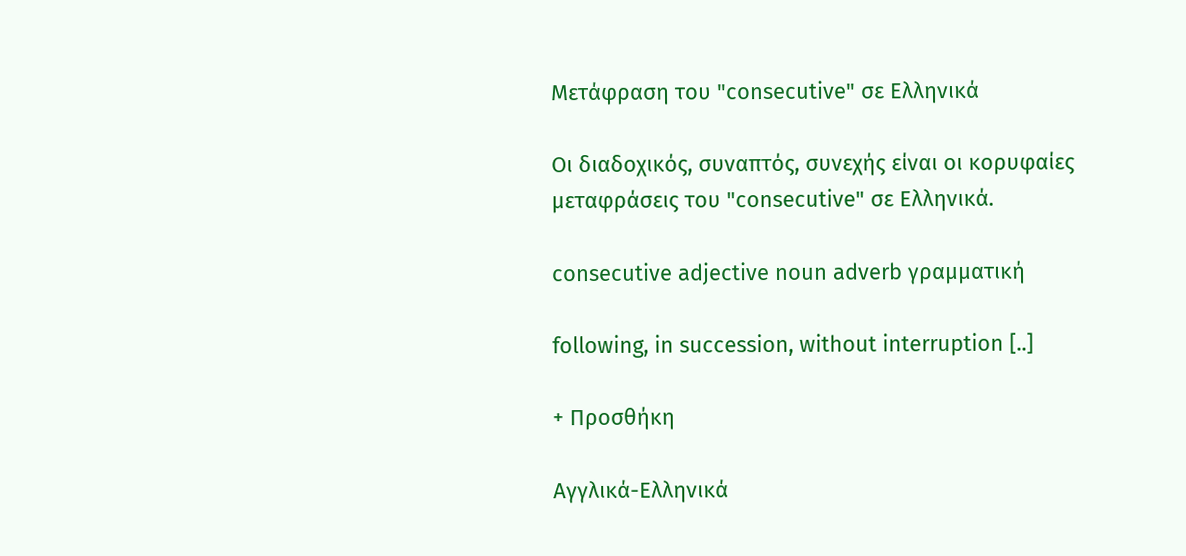Μετάφραση του "consecutive" σε Ελληνικά

Οι διαδοχικός, συναπτός, συνεχής είναι οι κορυφαίες μεταφράσεις του "consecutive" σε Ελληνικά.

consecutive adjective noun adverb γραμματική

following, in succession, without interruption [..]

+ Προσθήκη

Αγγλικά-Ελληνικά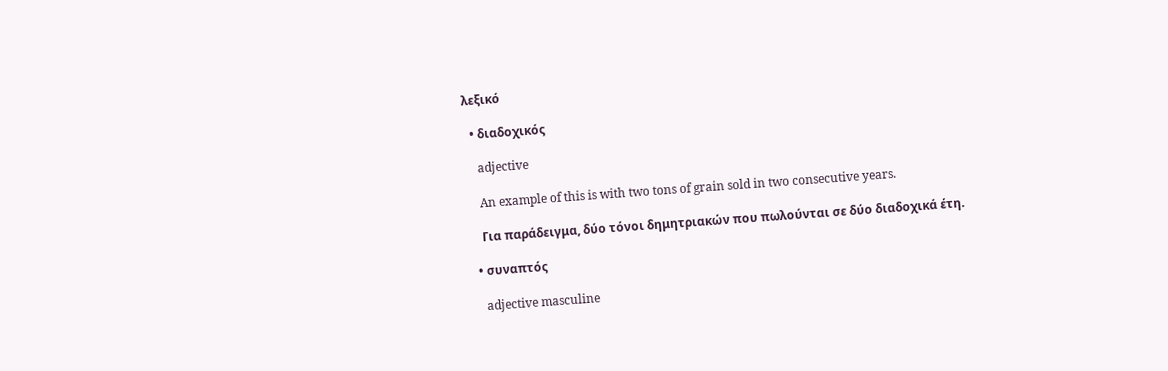λεξικό

  • διαδοχικός

    adjective

    An example of this is with two tons of grain sold in two consecutive years.

    Για παράδειγμα, δύο τόνοι δημητριακών που πωλούνται σε δύο διαδοχικά έτη.

  • συναπτός

    adjective masculine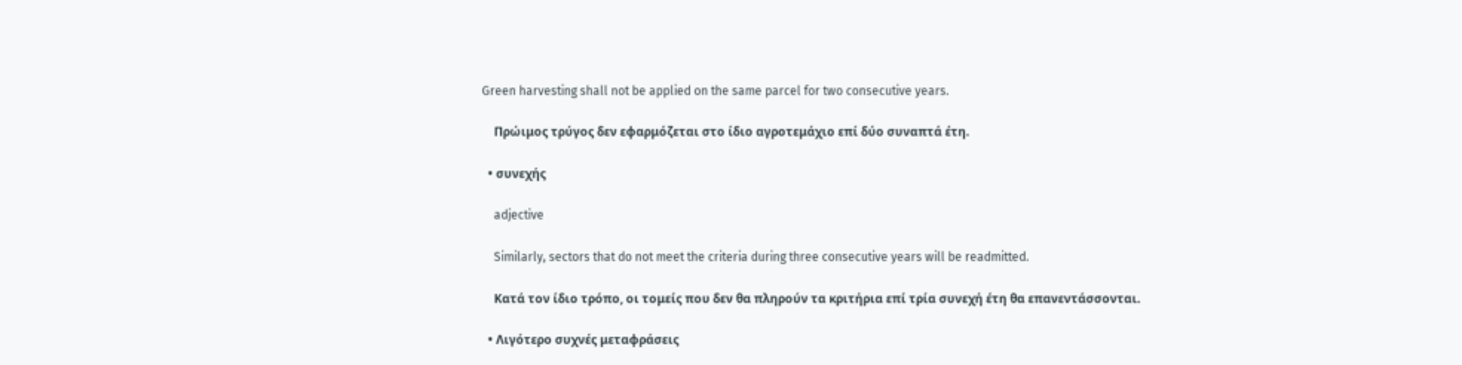Green harvesting shall not be applied on the same parcel for two consecutive years.

    Πρώιμος τρύγος δεν εφαρμόζεται στο ίδιο αγροτεμάχιο επί δύο συναπτά έτη.

  • συνεχής

    adjective

    Similarly, sectors that do not meet the criteria during three consecutive years will be readmitted.

    Κατά τον ίδιο τρόπο, οι τομείς που δεν θα πληρούν τα κριτήρια επί τρία συνεχή έτη θα επανεντάσσονται.

  • Λιγότερο συχνές μεταφράσεις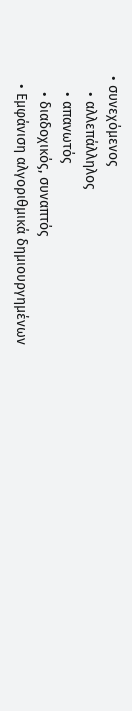• συνεχόμενος
    • αλλεπάλληλος
    • απανωτός
    • διαδοχικός, συναπτός
  • Εμφάνιση αλγοριθμικά δημιουργημένων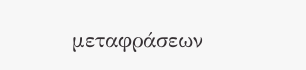μεταφράσεων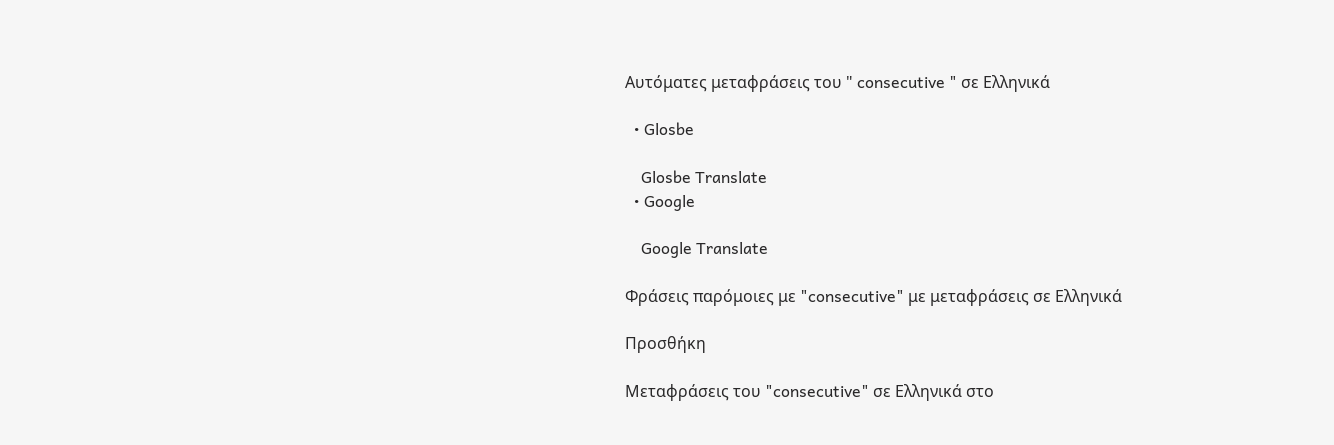Αυτόματες μεταφράσεις του " consecutive " σε Ελληνικά

  • Glosbe

    Glosbe Translate
  • Google

    Google Translate

Φράσεις παρόμοιες με "consecutive" με μεταφράσεις σε Ελληνικά

Προσθήκη

Μεταφράσεις του "consecutive" σε Ελληνικά στο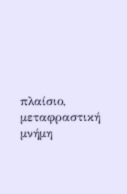πλαίσιο, μεταφραστική μνήμη